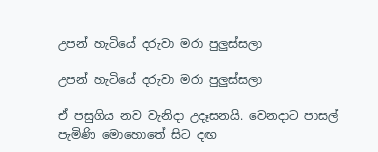උපන් හැටියේ දරුවා මරා පුලුස්සලා

උපන් හැටියේ දරුවා මරා පුලුස්සලා

ඒ පසුගිය නව වැනිදා උදෑසනයි. වෙනදාට පාසල් පැමිණි මොහොතේ සිට දඟ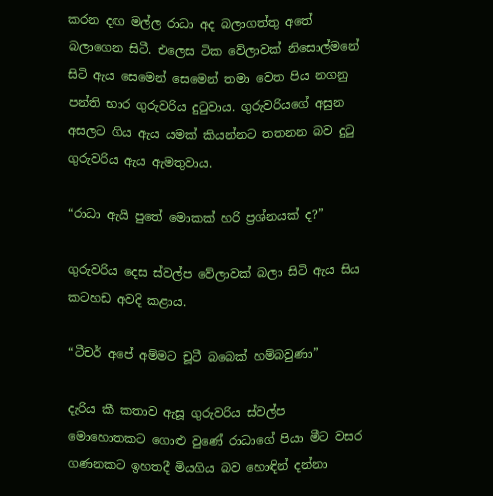කරන දඟ මල්ල රාධා අද බලාගත්තු අතේ බලාගෙන සිටී. එලෙස ටික වේලාවක් නිසොල්මනේ සිටි ඇය සෙමෙන් සෙමෙන් තමා වෙත පිය නගනු පන්ති භාර ගුරුවරිය දුටුවාය. ගුරුවරියගේ අසුන අසලට ගිය ඇය යමක් කියන්නට තතනන බව දුටු ගුරුවරිය ඇය ඇමතුවාය.

“රාධා ඇයි පුතේ මොකක් හරි ප්‍රශ්නයක් ද?”

ගුරුවරිය දෙස ස්වල්ප වේලාවක් බලා සිටි ඇය සිය කටහඩ අවදි කළාය.

“ටීචර් අපේ අම්මට චූටී බබෙක් හම්බවුණා”

දැරිය කී කතාව ඇසූ ගුරුවරිය ස්වල්ප මොහොතකට ගොළු වුණේ රාධාගේ පියා මීට වසර ගණනකට ඉහතදී මියගිය බව හොඳින් දන්නා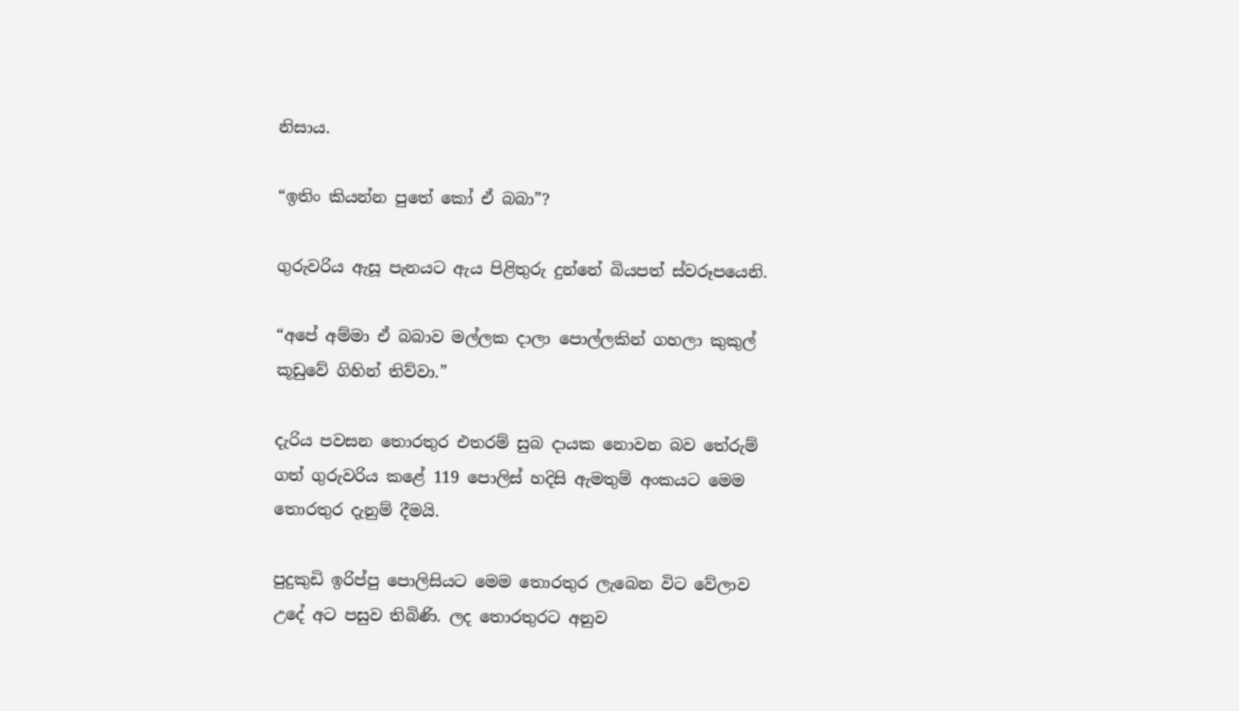නිසාය.

“ඉතිං කියන්න පුතේ කෝ ඒ බබා”?

ගුරුවරිය ඇසූ පැනයට ඇය පිළිතුරු දුන්නේ බියපත් ස්වරූපයෙනි.

“අපේ අම්මා ඒ බබාව මල්ලක දාලා පොල්ලකින් ගහලා කුකුල් කූඩුවේ ගිහින් තිව්වා.”

දැරිය පවසන තොරතුර එතරම් සුබ දායක නොවන බව තේරුම් ගත් ගුරුවරිය කළේ 119 පොලිස් හදිසි ඇමතුම් අංකයට මෙම තොරතුර දැනුම් දීමයි.

පුදුකුඩි ඉරිප්පු පොලිසියට මෙම තොරතුර ලැබෙන විට වේලාව උදේ අට පසුව තිබිණි. ලද තොරතුරට අනුව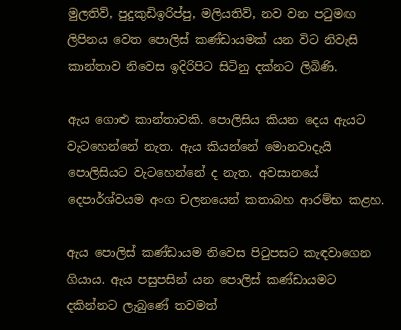මුලතිව්, පුදුකුඩිඉරිප්පු, මලියතිව්, නව වන පටුමඟ ලිපිනය වෙත පොලිස් කණ්ඩායමක් යන විට නිවැසි කාන්තාව නිවෙස ඉදිරිපිට සිටිනු දක්නට ලිබිණි.

ඇය ගොළු කාන්තාවකි. පොලිසිය කියන දෙය ඇයට වැටහෙන්නේ නැත. ඇය කියන්නේ මොනවාදැයි පොලිසියට වැටහෙන්නේ ද නැත. අවසානයේ දෙපාර්ශ්වයම අංග චලනයෙන් කතාබහ ආරම්භ කළහ.

ඇය පොලිස් කණ්ඩායම නිවෙස පිටුපසට කැඳවාගෙන ගියාය. ඇය පසුපසින් යන පොලිස් කණ්ඩායමට දකින්නට ලැබුණේ තවමත්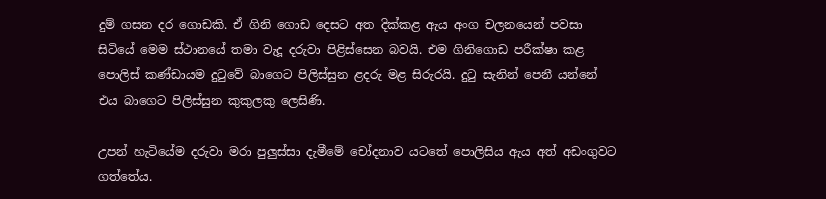දුම් ගසන දර ගොඩකි. ඒ ගිනි ගොඩ දෙසට අත දික්කළ ඇය අංග චලනයෙන් පවසා සිටියේ මෙම ස්ථානයේ තමා වැදූ දරුවා පිළිස්සෙන බවයි. එම ගිනිගොඩ පරීක්ෂා කළ පොලිස් කණ්ඩායම දුටුවේ බාගෙට පිලිස්සුන ළදරු මළ සිරුරයි. දුටු සැනින් පෙනී යන්නේ එය බාගෙට පිලිස්සුන කුකුලකු ලෙසිණි.

උපන් හැටියේම දරුවා මරා පුලුස්සා දැමීමේ චෝදනාව යටතේ පොලිසිය ඇය අත් අඩංගුවට ගත්තේය.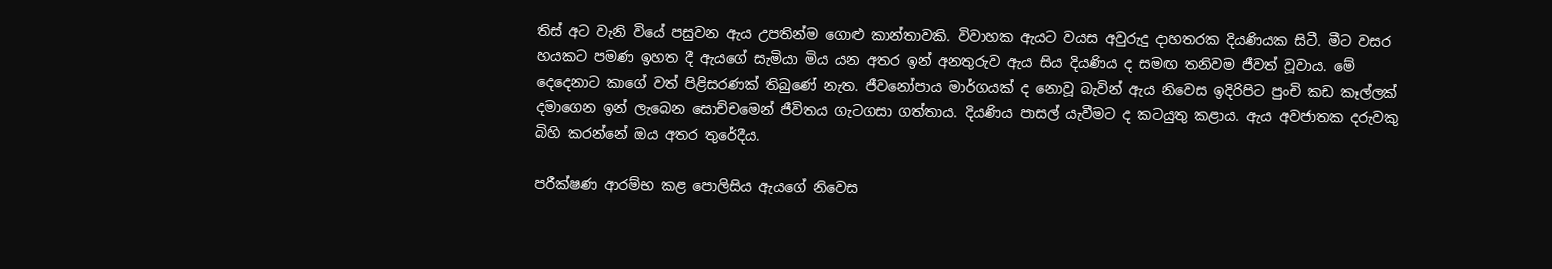තිස් අට වැනි වියේ පසුවන ඇය උපතින්ම ගොළු කාන්තාවකි. විවාහක ඇයට වයස අවුරුදු දාහතරක දියණියක සිටී. මීට වසර හයකට පමණ ඉහත දී ඇයගේ සැමියා මිය යන අතර ඉන් අනතුරුව ඇය සිය දියණිය ද සමඟ තනිවම ජීවත් වූවාය. මේ දෙදෙනාට කාගේ වත් පිළිසරණක් තිබුණේ නැත. ජීවනෝපාය මාර්ගයක් ද නොවූ බැවින් ඇය නිවෙස ඉදිරිපිට පුංචි කඩ කෑල්ලක් දමාගෙන ඉන් ලැබෙන සොච්චමෙන් ජීවිතය ගැටගසා ගත්තාය. දියණිය පාසල් යැවීමට ද කටයුතු කළාය. ඇය අවජාතක දරුවකු බිහි කරන්නේ ඔය අතර තුරේදීය.

පරීක්ෂණ ආරම්භ කළ පොලිසිය ඇයගේ නිවෙස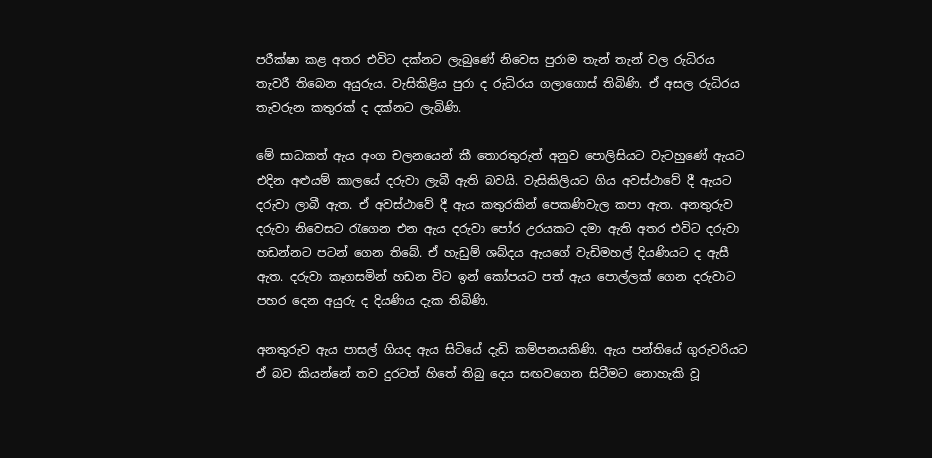පරීක්ෂා කළ අතර එවිට දක්නට ලැබුණේ නිවෙස පුරාම තැන් තැන් වල රුධිරය තැවරී තිබෙන අයුරුය. වැසිකිළිය පුරා ද රුධිරය ගලාගොස් තිබිණි. ඒ අසල රුධිරය තැවරුන කතුරක් ද දක්නට ලැබිණි.

මේ සාධකත් ඇය අංග චලනයෙන් කී තොරතුරුත් අනුව පොලිසියට වැටහුණේ ඇයට එදින අළුයම් කාලයේ දරුවා ලැබී ඇති බවයි. වැසිකිලියට ගිය අවස්ථාවේ දී ඇයට දරුවා ලාබී ඇත. ඒ අවස්ථාවේ දී ඇය කතුරකින් පෙකණිවැල කපා ඇත. අනතුරුව දරුවා නිවෙසට රැගෙන එන ඇය දරුවා පෝර උරයකට දමා ඇති අතර එවිට දරුවා හඩන්නට පටන් ගෙන තිබේ. ඒ හැඩුම් ශබ්දය ඇයගේ වැඩිමහල් දියණියට ද ඇසී ඇත. දරුවා කෑගසමින් හඩන විට ඉන් කෝපයට පත් ඇය පොල්ලක් ගෙන දරුවාට පහර දෙන අයුරු ද දියණිය දැක තිබිණි.

අනතුරුව ඇය පාසල් ගියද ඇය සිටියේ දැඩි කම්පනයකිණි. ඇය පන්තියේ ගුරුවරියට ඒ බව කියන්නේ තව දුරටත් හිතේ තිබු දෙය සඟවගෙන සිටීමට නොහැකි වූ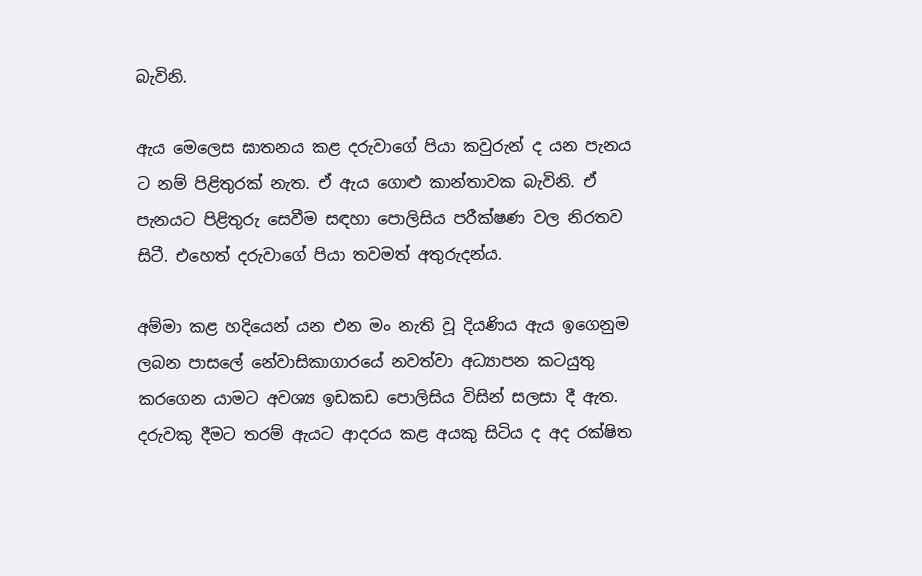බැවිනි.

ඇය මෙලෙස ඝාතනය කළ දරුවාගේ පියා කවුරුන් ද යන පැනය ට නම් පිළිතුරක් නැත. ඒ ඇය ගොළු කාන්තාවක බැවිනි. ඒ පැනයට පිළිතුරු සෙවීම සඳහා පොලිසිය පරීක්ෂණ වල නිරතව සිටී. එහෙත් දරුවාගේ පියා තවමත් අතුරුදන්ය.

අම්මා කළ හදියෙන් යන එන මං නැති වූ දියණිය ඇය ඉගෙනුම ලබන පාසලේ නේවාසිකාගාරයේ නවත්වා අධ්‍යාපන කටයුතු කරගෙන යාමට අවශ්‍ය ඉඩකඩ පොලිසිය විසින් සලසා දී ඇත. දරුවකු දීමට තරම් ඇයට ආදරය කළ අයකු සිටිය ද අද රක්ෂිත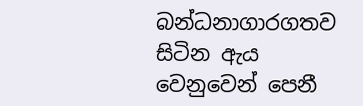බන්ධනාගාරගතව සිටින ඇය වෙනුවෙන් පෙනී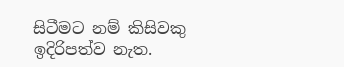සිටීමට නම් කිසිවකු ඉදිරිපත්ව නැත.